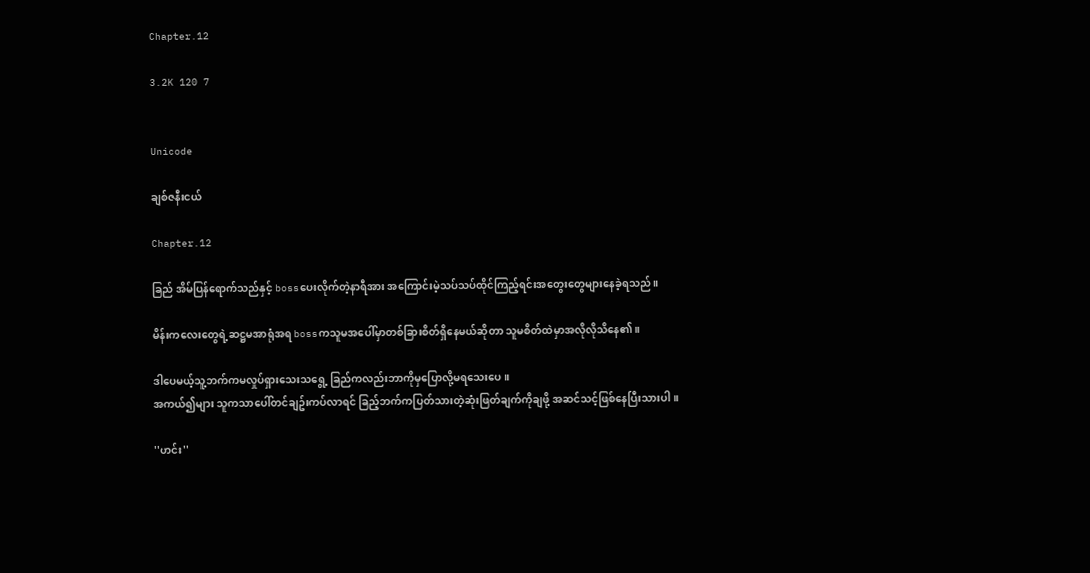Chapter.12

3.2K 120 7


Unicode

ချစ်ဇနီးငယ်

Chapter.12

ခြည် အိမ်ပြန်ရောက်သည်နှင့် bossပေးလိုက်တဲ့နာရီအား အကြောင်းမဲ့သပ်သပ်ထိုင်ကြည့်ရင်းအတွေးတွေများနေခဲ့ရသည်။

မိန်းကလေးတွေရဲ့ဆဋ္ဌမအာရုံအရ bossကသူမအပေါ်မှာတစ်ခြားစိတ်ရှိနေမယ်ဆိုတာ သူမစိတ်ထဲမှာအလိုလိုသိနေ၏။

ဒါပေမယ့်သူ့ဘက်ကမလှုပ်ရှားသေးသရွေ့ ခြည်ကလည်းဘာကိုမှပြောလို့မရသေးပေ။
အကယ်၍များ သူကသာပေါ်တင်ချဥ်းကပ်လာရင် ခြည့်ဘက်ကပြတ်သားတဲ့ဆုံးဖြတ်ချက်ကိုချဖို့ အဆင်သင့်ဖြစ်နေပြီးသားပါ။

''ဟင်း''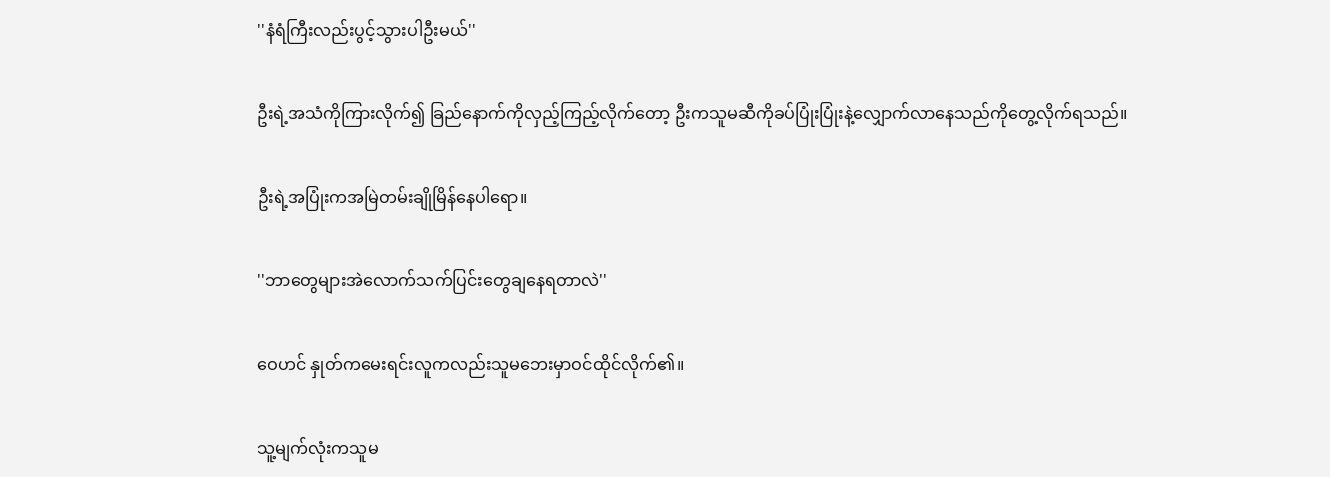''နံရံကြီးလည်းပွင့်သွားပါဦးမယ်''

ဦးရဲ့အသံကိုကြားလိုက်၍ ခြည်နောက်ကိုလှည့်ကြည့်လိုက်တော့ ဦးကသူမဆီကိုခပ်ပြုံးပြုံးနဲ့လျှောက်လာနေသည်ကိုတွေ့လိုက်ရသည်။

ဦးရဲ့အပြုံးကအမြဲတမ်းချိုမြိန်နေပါရော။

''ဘာတွေများအဲလောက်သက်ပြင်းတွေချနေရတာလဲ''

ဝေဟင် နှုတ်ကမေးရင်းလူကလည်းသူမဘေးမှာဝင်ထိုင်လိုက်၏။

သူ့မျက်လုံးကသူမ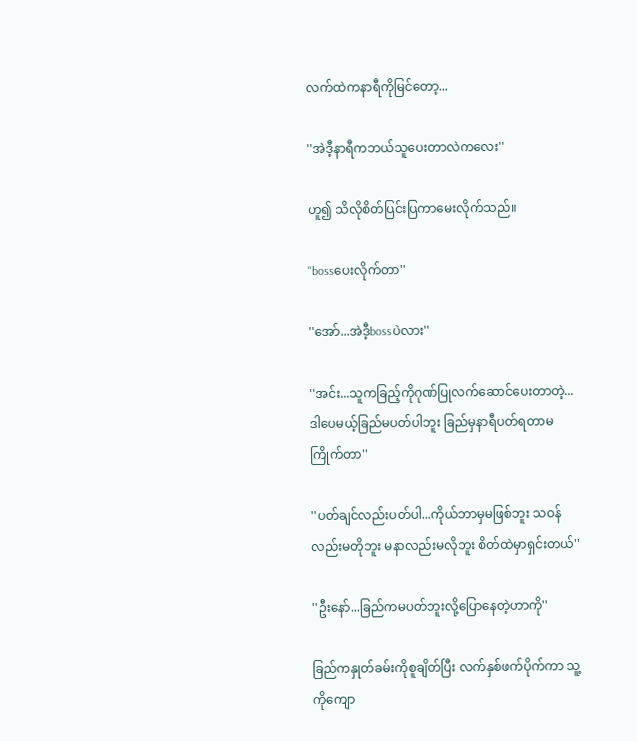လက်ထဲကနာရီကိုမြင်တော့...

''အဲဒီ့နာရီကဘယ်သူပေးတာလဲကလေး''

ဟူ၍ သိလိုစိတ်ပြင်းပြကာမေးလိုက်သည်။

''bossပေးလိုက်တာ''

''အော်...အဲဒီ့bossပဲလား''

''အင်း...သူကခြည့်ကိုဂုဏ်ပြုလက်ဆောင်ပေးတာတဲ့...ဒါပေမယ့်ခြည်မပတ်ပါဘူး ခြည်မှနာရီပတ်ရတာမကြိုက်တာ''

''ပတ်ချင်လည်းပတ်ပါ...ကိုယ်ဘာမှမဖြစ်ဘူး သဝန်လည်းမတိုဘူး မနာလည်းမလိုဘူး စိတ်ထဲမှာရှင်းတယ်''

''ဦးနော်...ခြည်ကမပတ်ဘူးလို့ပြောနေတဲ့ဟာကို''

ခြည်ကနှုတ်ခမ်းကိုစူချိတ်ပြီး လက်နှစ်ဖက်ပိုက်ကာ သူ့ကိုကျော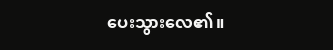ပေးသွားလေ၏။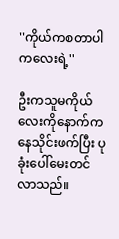''ကိုယ်ကစတာပါကလေးရဲ့''

ဦးကသူမကိုယ်လေးကိုနောက်ကနေသိုင်းဖက်ပြီး ပုခုံးပေါ်မေးတင်လာသည်။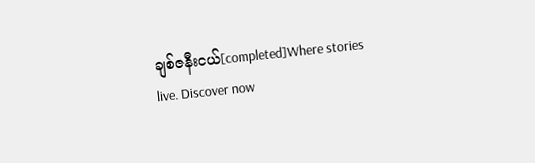ချစ်ဇနီးငယ်[completed]Where stories live. Discover now